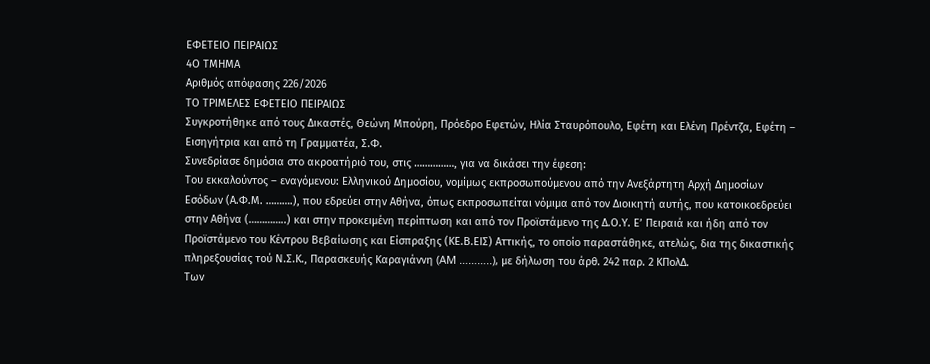ΕΦΕΤΕΙΟ ΠΕΙΡΑΙΩΣ
4Ο ΤΜΗΜΑ
Αριθμός απόφασης 226/2026
ΤΟ ΤΡΙΜΕΛΕΣ ΕΦΕΤΕΙΟ ΠΕΙΡΑΙΩΣ
Συγκροτήθηκε από τους Δικαστές, Θεώνη Μπούρη, Πρόεδρο Εφετών, Ηλία Σταυρόπουλο, Εφέτη και Ελένη Πρέντζα, Εφέτη – Εισηγήτρια και από τη Γραμματέα, Σ.Φ.
Συνεδρίασε δημόσια στο ακροατήριό του, στις ……………, για να δικάσει την έφεση:
Του εκκαλούντος – εναγόμενου: Ελληνικού Δημοσίου, νομίμως εκπροσωπούμενου από την Ανεξάρτητη Αρχή Δημοσίων Εσόδων (Α.Φ.Μ. ……….), που εδρεύει στην Αθήνα, όπως εκπροσωπείται νόμιμα από τον Διοικητή αυτής, που κατοικοεδρεύει στην Αθήνα (…………..) και στην προκειμένη περίπτωση και από τον Προϊστάμενο της Δ.Ο.Υ. Ε’ Πειραιά και ήδη από τον Προϊστάμενο του Κέντρου Βεβαίωσης και Είσπραξης (ΚΕ.Β.ΕΙΣ) Αττικής, το οποίο παραστάθηκε, ατελώς, δια της δικαστικής πληρεξουσίας τού Ν.Σ.Κ., Παρασκευής Καραγιάννη (AM ………..), με δήλωση του άρθ. 242 παρ. 2 ΚΠολΔ.
Των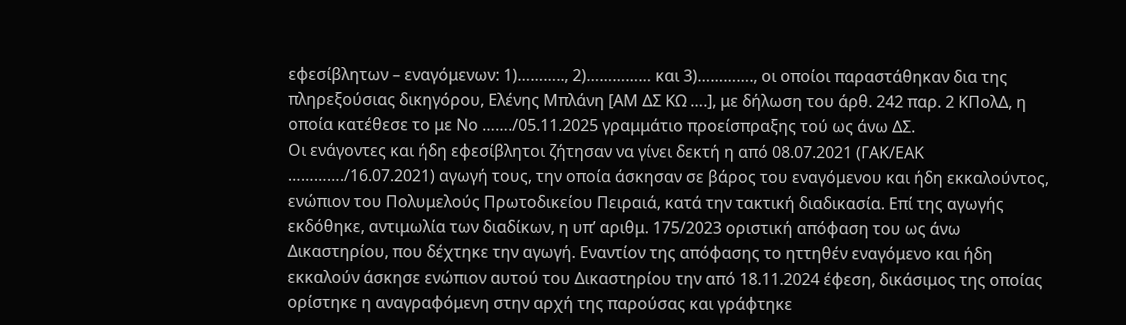εφεσίβλητων – εναγόμενων: 1)……….., 2)…………… και 3)…………., οι οποίοι παραστάθηκαν δια της πληρεξούσιας δικηγόρου, Ελένης Μπλάνη [ΑΜ ΔΣ ΚΩ ….], με δήλωση του άρθ. 242 παρ. 2 ΚΠολΔ, η οποία κατέθεσε το με Νο ……./05.11.2025 γραμμάτιο προείσπραξης τού ως άνω ΔΣ.
Οι ενάγοντες και ήδη εφεσίβλητοι ζήτησαν να γίνει δεκτή η από 08.07.2021 (ΓΑΚ/ΕΑΚ …………./16.07.2021) αγωγή τους, την οποία άσκησαν σε βάρος του εναγόμενου και ήδη εκκαλούντος, ενώπιον του Πολυμελούς Πρωτοδικείου Πειραιά, κατά την τακτική διαδικασία. Επί της αγωγής εκδόθηκε, αντιμωλία των διαδίκων, η υπ’ αριθμ. 175/2023 οριστική απόφαση του ως άνω Δικαστηρίου, που δέχτηκε την αγωγή. Εναντίον της απόφασης το ηττηθέν εναγόμενο και ήδη εκκαλούν άσκησε ενώπιον αυτού του Δικαστηρίου την από 18.11.2024 έφεση, δικάσιμος της οποίας ορίστηκε η αναγραφόμενη στην αρχή της παρούσας και γράφτηκε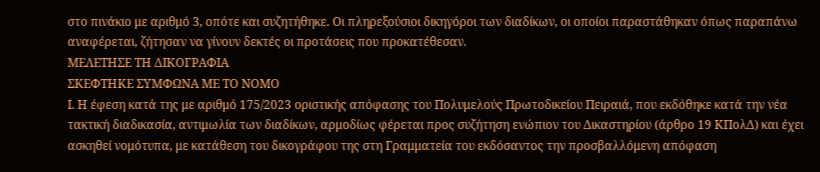στο πινάκιο με αριθμό 3, οπότε και συζητήθηκε. Οι πληρεξούσιοι δικηγόροι των διαδίκων, οι οποίοι παραστάθηκαν όπως παραπάνω αναφέρεται, ζήτησαν να γίνουν δεκτές οι προτάσεις που προκατέθεσαν.
ΜΕΛΕΤΗΣΕ ΤΗ ΔΙΚΟΓΡΑΦΙΑ
ΣΚΕΦΤΗΚΕ ΣΥΜΦΩΝΑ ΜΕ ΤΟ ΝΟΜΟ
Ι. Η έφεση κατά της με αριθμό 175/2023 οριστικής απόφασης του Πολυμελούς Πρωτοδικείου Πειραιά, που εκδόθηκε κατά την νέα τακτική διαδικασία, αντιμωλία των διαδίκων, αρμοδίως φέρεται προς συζήτηση ενώπιον του Δικαστηρίου (άρθρο 19 ΚΠολΔ) και έχει ασκηθεί νομότυπα, με κατάθεση του δικογράφου της στη Γραμματεία του εκδόσαντος την προσβαλλόμενη απόφαση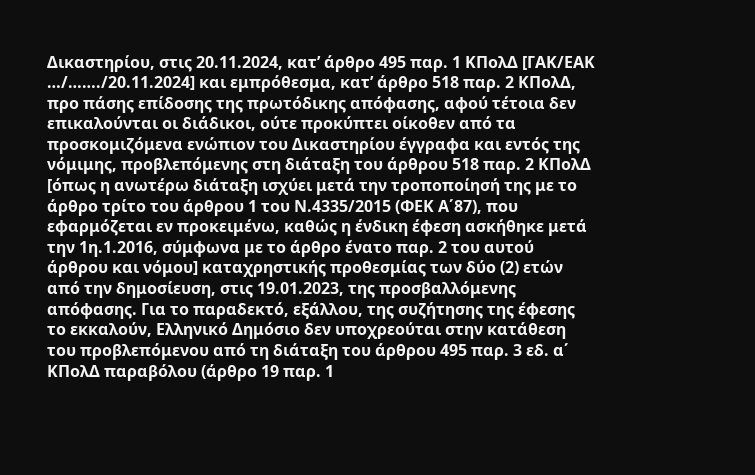Δικαστηρίου, στις 20.11.2024, κατ’ άρθρο 495 παρ. 1 ΚΠολΔ [ΓΑΚ/ΕΑΚ …/……./20.11.2024] και εμπρόθεσμα, κατ’ άρθρο 518 παρ. 2 ΚΠολΔ, προ πάσης επίδοσης της πρωτόδικης απόφασης, αφού τέτοια δεν επικαλούνται οι διάδικοι, ούτε προκύπτει οίκοθεν από τα προσκομιζόμενα ενώπιον του Δικαστηρίου έγγραφα και εντός της νόμιμης, προβλεπόμενης στη διάταξη του άρθρου 518 παρ. 2 ΚΠολΔ [όπως η ανωτέρω διάταξη ισχύει μετά την τροποποίησή της με το άρθρο τρίτο του άρθρου 1 του Ν.4335/2015 (ΦΕΚ Α΄87), που εφαρμόζεται εν προκειμένω, καθώς η ένδικη έφεση ασκήθηκε μετά την 1η.1.2016, σύμφωνα με το άρθρο ένατο παρ. 2 του αυτού άρθρου και νόμου] καταχρηστικής προθεσμίας των δύο (2) ετών από την δημοσίευση, στις 19.01.2023, της προσβαλλόμενης απόφασης. Για το παραδεκτό, εξάλλου, της συζήτησης της έφεσης το εκκαλούν, Ελληνικό Δημόσιο δεν υποχρεούται στην κατάθεση του προβλεπόμενου από τη διάταξη του άρθρου 495 παρ. 3 εδ. α΄ ΚΠολΔ παραβόλου (άρθρο 19 παρ. 1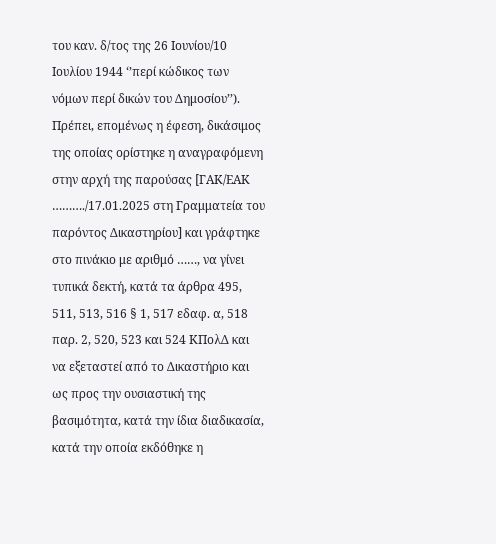του καν. δ/τος της 26 Ιουνίου/10 Ιουλίου 1944 ‘’περί κώδικος των νόμων περί δικών του Δημοσίου’’). Πρέπει, επομένως η έφεση, δικάσιμος της οποίας ορίστηκε η αναγραφόμενη στην αρχή της παρούσας [ΓΑΚ/ΕΑΚ ………./17.01.2025 στη Γραμματεία του παρόντος Δικαστηρίου] και γράφτηκε στο πινάκιο με αριθμό ……, να γίνει τυπικά δεκτή, κατά τα άρθρα 495, 511, 513, 516 § 1, 517 εδαφ. α, 518 παρ. 2, 520, 523 και 524 ΚΠολΔ και να εξεταστεί από το Δικαστήριο και ως προς την ουσιαστική της βασιμότητα, κατά την ίδια διαδικασία, κατά την οποία εκδόθηκε η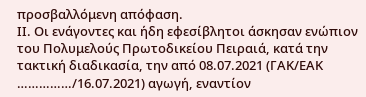προσβαλλόμενη απόφαση.
ΙΙ. Οι ενάγοντες και ήδη εφεσίβλητοι άσκησαν ενώπιον του Πολυμελούς Πρωτοδικείου Πειραιά, κατά την τακτική διαδικασία, την από 08.07.2021 (ΓΑΚ/ΕΑΚ ……………/16.07.2021) αγωγή, εναντίον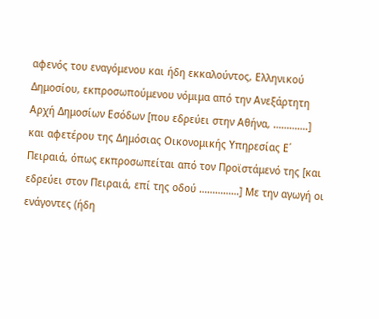αφενός του εναγόμενου και ήδη εκκαλούντος, Ελληνικού Δημοσίου, εκπροσωπούμενου νόμιμα από την Ανεξάρτητη Αρχή Δημοσίων Εσόδων [που εδρεύει στην Αθήνα, ………….] και αφετέρου της Δημόσιας Οικονομικής Υπηρεσίας Ε΄ Πειραιά, όπως εκπροσωπείται από τον Προϊστάμενό της [και εδρεύει στον Πειραιά, επί της οδού ……………] Με την αγωγή οι ενάγοντες (ήδη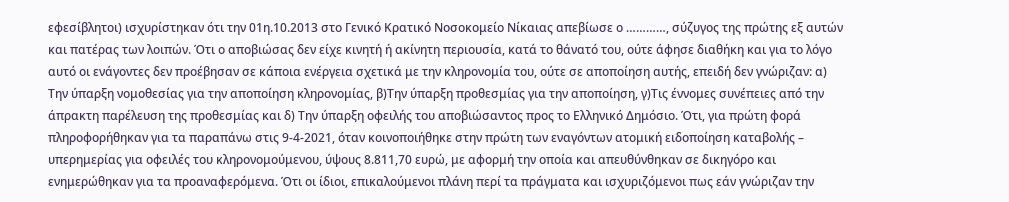εφεσίβλητοι) ισχυρίστηκαν ότι την 01η.10.2013 στο Γενικό Κρατικό Νοσοκομείο Νίκαιας απεβίωσε ο …………, σύζυγος της πρώτης εξ αυτών και πατέρας των λοιπών. Ότι ο αποβιώσας δεν είχε κινητή ή ακίνητη περιουσία, κατά το θάνατό του, ούτε άφησε διαθήκη και για το λόγο αυτό οι ενάγοντες δεν προέβησαν σε κάποια ενέργεια σχετικά με την κληρονομία του, ούτε σε αποποίηση αυτής, επειδή δεν γνώριζαν: α) Την ύπαρξη νομοθεσίας για την αποποίηση κληρονομίας, β)Την ύπαρξη προθεσμίας για την αποποίηση, γ)Τις έννομες συνέπειες από την άπρακτη παρέλευση της προθεσμίας και δ) Την ύπαρξη οφειλής του αποβιώσαντος προς το Ελληνικό Δημόσιο. Ότι, για πρώτη φορά πληροφορήθηκαν για τα παραπάνω στις 9-4-2021, όταν κοινοποιήθηκε στην πρώτη των εναγόντων ατομική ειδοποίηση καταβολής – υπερημερίας για οφειλές του κληρονομούμενου, ύψους 8.811,70 ευρώ, με αφορμή την οποία και απευθύνθηκαν σε δικηγόρο και ενημερώθηκαν για τα προαναφερόμενα. Ότι οι ίδιοι, επικαλούμενοι πλάνη περί τα πράγματα και ισχυριζόμενοι πως εάν γνώριζαν την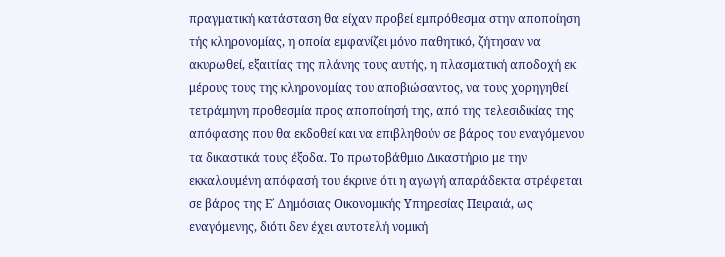πραγματική κατάσταση θα είχαν προβεί εμπρόθεσμα στην αποποίηση τής κληρονομίας, η οποία εμφανίζει μόνο παθητικό, ζήτησαν να ακυρωθεί, εξαιτίας της πλάνης τους αυτής, η πλασματική αποδοχή εκ μέρους τους της κληρονομίας του αποβιώσαντος, να τους χορηγηθεί τετράμηνη προθεσμία προς αποποίησή της, από της τελεσιδικίας της απόφασης που θα εκδοθεί και να επιβληθούν σε βάρος του εναγόμενου τα δικαστικά τους έξοδα. Το πρωτοβάθμιο Δικαστήριο με την εκκαλουμένη απόφασή του έκρινε ότι η αγωγή απαράδεκτα στρέφεται σε βάρος της Ε΄ Δημόσιας Οικονομικής Υπηρεσίας Πειραιά, ως εναγόμενης, διότι δεν έχει αυτοτελή νομική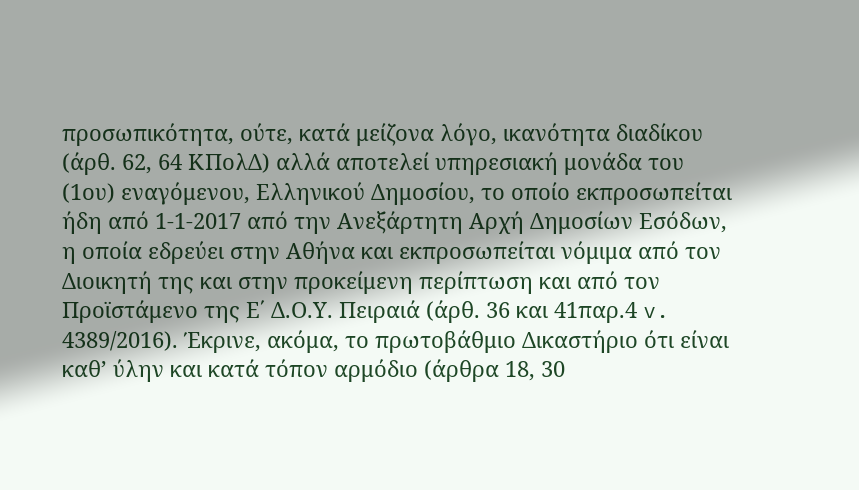προσωπικότητα, ούτε, κατά μείζονα λόγο, ικανότητα διαδίκου (άρθ. 62, 64 ΚΠολΔ) αλλά αποτελεί υπηρεσιακή μονάδα του (1ου) εναγόμενου, Ελληνικού Δημοσίου, το οποίο εκπροσωπείται ήδη από 1-1-2017 από την Ανεξάρτητη Αρχή Δημοσίων Εσόδων, η οποία εδρεύει στην Αθήνα και εκπροσωπείται νόμιμα από τον Διοικητή της και στην προκείμενη περίπτωση και από τον Προϊστάμενο της Ε΄ Δ.Ο.Υ. Πειραιά (άρθ. 36 και 41παρ.4 v. 4389/2016). Έκρινε, ακόμα, το πρωτοβάθμιο Δικαστήριο ότι είναι καθ’ ύλην και κατά τόπον αρμόδιο (άρθρα 18, 30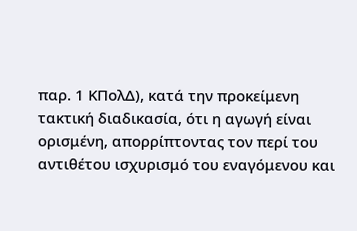παρ. 1 ΚΠολΔ), κατά την προκείμενη τακτική διαδικασία, ότι η αγωγή είναι ορισμένη, απορρίπτοντας τον περί του αντιθέτου ισχυρισμό του εναγόμενου και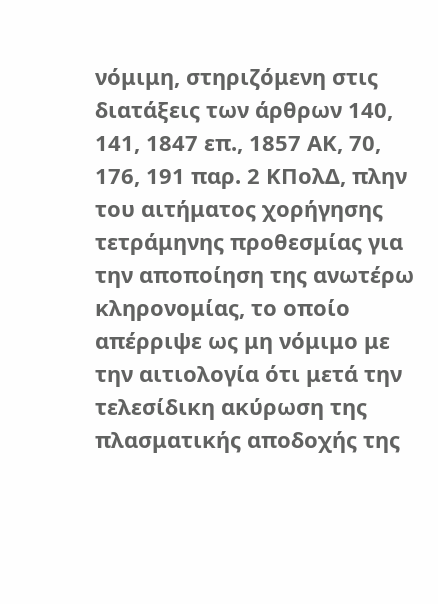νόμιμη, στηριζόμενη στις διατάξεις των άρθρων 140, 141, 1847 επ., 1857 ΑΚ, 70, 176, 191 παρ. 2 ΚΠολΔ, πλην του αιτήματος χορήγησης τετράμηνης προθεσμίας για την αποποίηση της ανωτέρω κληρονομίας, το οποίο απέρριψε ως μη νόμιμο με την αιτιολογία ότι μετά την τελεσίδικη ακύρωση της πλασματικής αποδοχής της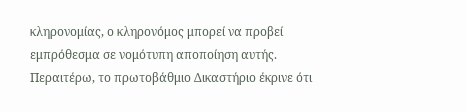κληρονομίας, ο κληρονόμος μπορεί να προβεί εμπρόθεσμα σε νομότυπη αποποίηση αυτής. Περαιτέρω, το πρωτοβάθμιο Δικαστήριο έκρινε ότι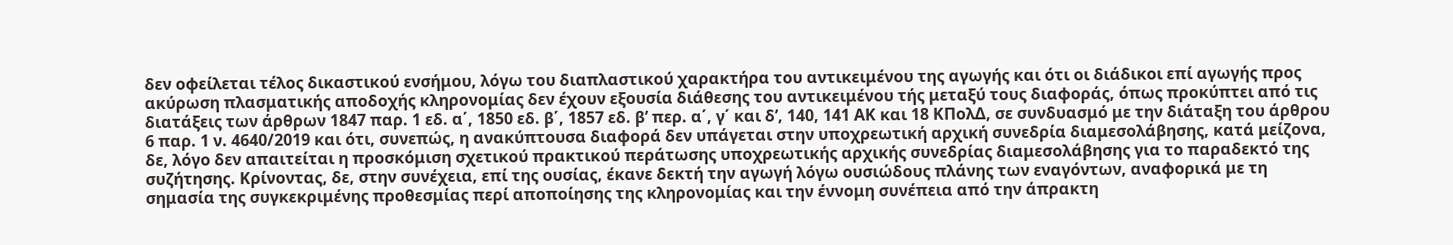δεν οφείλεται τέλος δικαστικού ενσήμου, λόγω του διαπλαστικού χαρακτήρα του αντικειμένου της αγωγής και ότι οι διάδικοι επί αγωγής προς ακύρωση πλασματικής αποδοχής κληρονομίας δεν έχουν εξουσία διάθεσης του αντικειμένου τής μεταξύ τους διαφοράς, όπως προκύπτει από τις διατάξεις των άρθρων 1847 παρ. 1 εδ. α΄, 1850 εδ. β΄, 1857 εδ. β’ περ. α΄, γ΄ και δ’, 140, 141 ΑΚ και 18 ΚΠολΔ, σε συνδυασμό με την διάταξη του άρθρου 6 παρ. 1 ν. 4640/2019 και ότι, συνεπώς, η ανακύπτουσα διαφορά δεν υπάγεται στην υποχρεωτική αρχική συνεδρία διαμεσολάβησης, κατά μείζονα, δε, λόγο δεν απαιτείται η προσκόμιση σχετικού πρακτικού περάτωσης υποχρεωτικής αρχικής συνεδρίας διαμεσολάβησης για το παραδεκτό της συζήτησης. Κρίνοντας, δε, στην συνέχεια, επί της ουσίας, έκανε δεκτή την αγωγή λόγω ουσιώδους πλάνης των εναγόντων, αναφορικά με τη σημασία της συγκεκριμένης προθεσμίας περί αποποίησης της κληρονομίας και την έννομη συνέπεια από την άπρακτη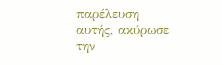παρέλευση αυτής, ακύρωσε την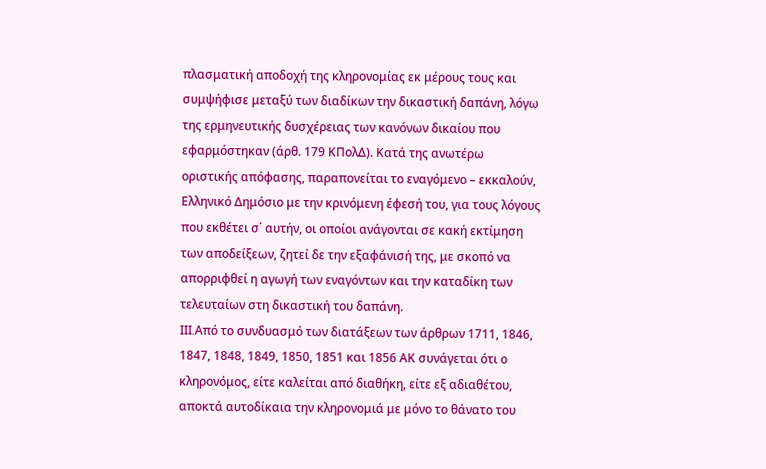πλασματική αποδοχή της κληρονομίας εκ μέρους τους και συμψήφισε μεταξύ των διαδίκων την δικαστική δαπάνη, λόγω της ερμηνευτικής δυσχέρειας των κανόνων δικαίου που εφαρμόστηκαν (άρθ. 179 ΚΠολΔ). Κατά της ανωτέρω οριστικής απόφασης, παραπονείται το εναγόμενο – εκκαλούν, Ελληνικό Δημόσιο με την κρινόμενη έφεσή του, για τους λόγους που εκθέτει σ΄ αυτήν, οι οποίοι ανάγονται σε κακή εκτίμηση των αποδείξεων, ζητεί δε την εξαφάνισή της, με σκοπό να απορριφθεί η αγωγή των εναγόντων και την καταδίκη των τελευταίων στη δικαστική του δαπάνη.
III.Από το συνδυασμό των διατάξεων των άρθρων 1711, 1846, 1847, 1848, 1849, 1850, 1851 και 1856 ΑΚ συνάγεται ότι ο κληρονόμος, είτε καλείται από διαθήκη, είτε εξ αδιαθέτου, αποκτά αυτοδίκαια την κληρονομιά με μόνο το θάνατο του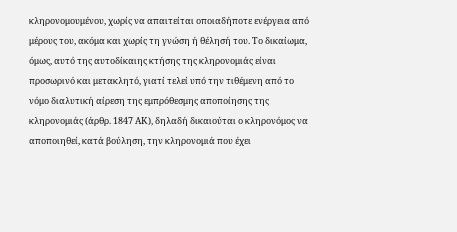κληρονομουμένου, χωρίς να απαιτείται οποιαδήποτε ενέργεια από μέρους του, ακόμα και χωρίς τη γνώση ή θέλησή του. Το δικαίωμα, όμως, αυτό της αυτοδίκαιης κτήσης της κληρονομιάς είναι προσωρινό και μετακλητό, γιατί τελεί υπό την τιθέμενη από το νόμο διαλυτική αίρεση της εμπρόθεσμης αποποίησης της κληρονομιάς (άρθρ. 1847 ΑΚ), δηλαδή δικαιούται ο κληρονόμος να αποποιηθεί, κατά βούληση, την κληρονομιά που έχει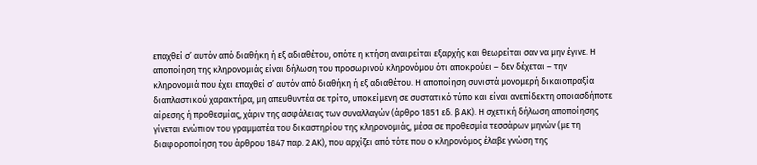επαχθεί σ’ αυτόν από διαθήκη ή εξ αδιαθέτου, οπότε η κτήση αναιρείται εξαρχής και θεωρείται σαν να μην έγινε. Η αποποίηση της κληρονομιάς είναι δήλωση του προσωρινού κληρονόμου ότι αποκρούει – δεν δέχεται – την κληρονομιά που έχει επαχθεί σ’ αυτόν από διαθήκη ή εξ αδιαθέτου. Η αποποίηση συνιστά μονομερή δικαιοπραξία διαπλαστικού χαρακτήρα, μη απευθυντέα σε τρίτο, υποκείμενη σε συστατικό τύπο και είναι ανεπίδεκτη οποιασδήποτε αίρεσης ή προθεσμίας, χάριν της ασφάλειας των συναλλαγών (άρθρο 1851 εδ. β ΑΚ). Η σχετική δήλωση αποποίησης γίνεται ενώπιον του γραμματέα του δικαστηρίου της κληρονομιάς, μέσα σε προθεσμία τεσσάρων μηνών (με τη διαφοροποίηση του άρθρου 1847 παρ. 2 ΑΚ), που αρχίζει από τότε που ο κληρονόμος έλαβε γνώση της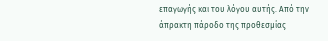επαγωγής και του λόγου αυτής. Από την άπρακτη πάροδο της προθεσμίας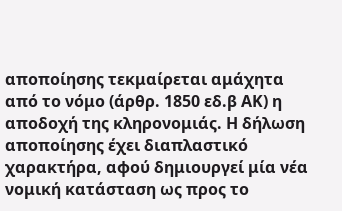αποποίησης τεκμαίρεται αμάχητα από το νόμο (άρθρ. 1850 εδ.β ΑΚ) η αποδοχή της κληρονομιάς. Η δήλωση αποποίησης έχει διαπλαστικό χαρακτήρα, αφού δημιουργεί μία νέα νομική κατάσταση ως προς το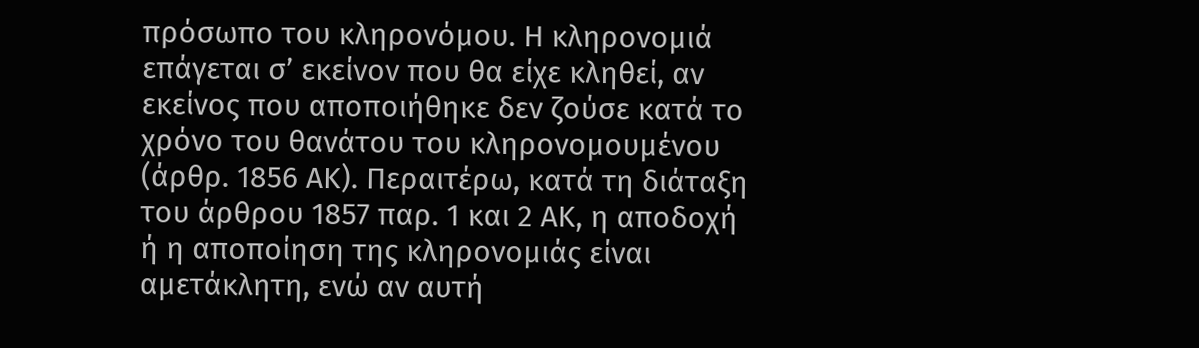πρόσωπο του κληρονόμου. Η κληρονομιά επάγεται σ’ εκείνον που θα είχε κληθεί, αν εκείνος που αποποιήθηκε δεν ζούσε κατά το χρόνο του θανάτου του κληρονομουμένου (άρθρ. 1856 ΑΚ). Περαιτέρω, κατά τη διάταξη του άρθρου 1857 παρ. 1 και 2 ΑΚ, η αποδοχή ή η αποποίηση της κληρονομιάς είναι αμετάκλητη, ενώ αν αυτή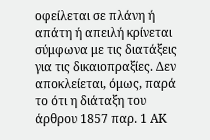οφείλεται σε πλάνη ή απάτη ή απειλή κρίνεται σύμφωνα με τις διατάξεις για τις δικαιοπραξίες. Δεν αποκλείεται, όμως, παρά το ότι η διάταξη του άρθρου 1857 παρ. 1 ΑΚ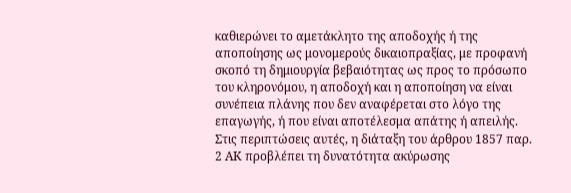καθιερώνει το αμετάκλητο της αποδοχής ή της αποποίησης ως μονομερούς δικαιοπραξίας, με προφανή σκοπό τη δημιουργία βεβαιότητας ως προς το πρόσωπο του κληρονόμου, η αποδοχή και η αποποίηση να είναι συνέπεια πλάνης που δεν αναφέρεται στο λόγο της επαγωγής, ή που είναι αποτέλεσμα απάτης ή απειλής. Στις περιπτώσεις αυτές, η διάταξη του άρθρου 1857 παρ. 2 ΑΚ προβλέπει τη δυνατότητα ακύρωσης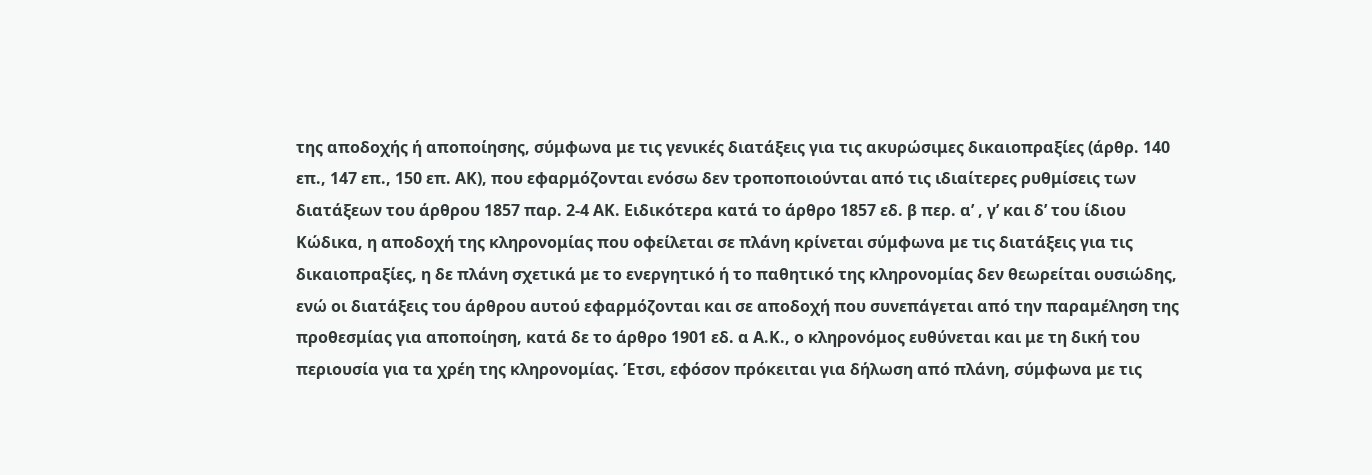της αποδοχής ή αποποίησης, σύμφωνα με τις γενικές διατάξεις για τις ακυρώσιμες δικαιοπραξίες (άρθρ. 140 επ., 147 επ., 150 επ. ΑΚ), που εφαρμόζονται ενόσω δεν τροποποιούνται από τις ιδιαίτερες ρυθμίσεις των διατάξεων του άρθρου 1857 παρ. 2-4 ΑΚ. Ειδικότερα κατά το άρθρο 1857 εδ. β περ. α’ , γ’ και δ’ του ίδιου Κώδικα, η αποδοχή της κληρονομίας που οφείλεται σε πλάνη κρίνεται σύμφωνα με τις διατάξεις για τις δικαιοπραξίες, η δε πλάνη σχετικά με το ενεργητικό ή το παθητικό της κληρονομίας δεν θεωρείται ουσιώδης, ενώ οι διατάξεις του άρθρου αυτού εφαρμόζονται και σε αποδοχή που συνεπάγεται από την παραμέληση της προθεσμίας για αποποίηση, κατά δε το άρθρο 1901 εδ. α Α.Κ., ο κληρονόμος ευθύνεται και με τη δική του περιουσία για τα χρέη της κληρονομίας. Έτσι, εφόσον πρόκειται για δήλωση από πλάνη, σύμφωνα με τις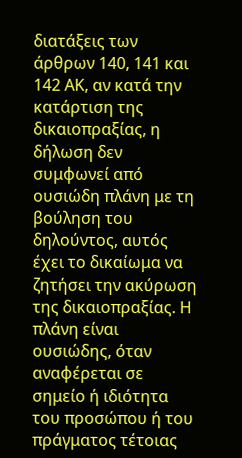διατάξεις των άρθρων 140, 141 και 142 ΑΚ, αν κατά την κατάρτιση της δικαιοπραξίας, η δήλωση δεν συμφωνεί από ουσιώδη πλάνη με τη βούληση του δηλούντος, αυτός έχει το δικαίωμα να ζητήσει την ακύρωση της δικαιοπραξίας. Η πλάνη είναι ουσιώδης, όταν αναφέρεται σε σημείο ή ιδιότητα του προσώπου ή του πράγματος τέτοιας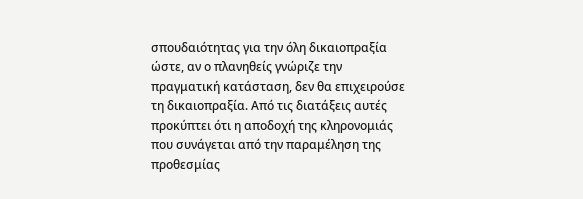σπουδαιότητας για την όλη δικαιοπραξία ώστε, αν ο πλανηθείς γνώριζε την πραγματική κατάσταση, δεν θα επιχειρούσε τη δικαιοπραξία. Από τις διατάξεις αυτές προκύπτει ότι η αποδοχή της κληρονομιάς που συνάγεται από την παραμέληση της προθεσμίας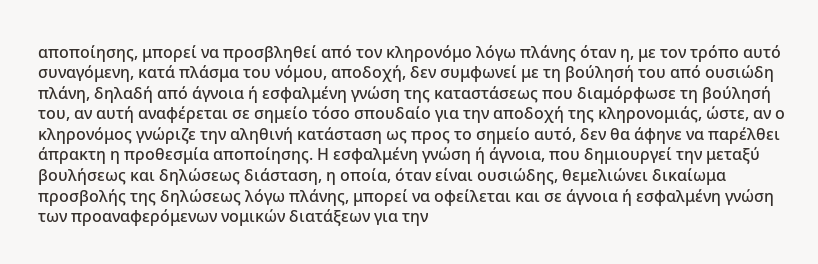αποποίησης, μπορεί να προσβληθεί από τον κληρονόμο λόγω πλάνης όταν η, με τον τρόπο αυτό συναγόμενη, κατά πλάσμα του νόμου, αποδοχή, δεν συμφωνεί με τη βούλησή του από ουσιώδη πλάνη, δηλαδή από άγνοια ή εσφαλμένη γνώση της καταστάσεως που διαμόρφωσε τη βούλησή του, αν αυτή αναφέρεται σε σημείο τόσο σπουδαίο για την αποδοχή της κληρονομιάς, ώστε, αν ο κληρονόμος γνώριζε την αληθινή κατάσταση ως προς το σημείο αυτό, δεν θα άφηνε να παρέλθει άπρακτη η προθεσμία αποποίησης. Η εσφαλμένη γνώση ή άγνοια, που δημιουργεί την μεταξύ βουλήσεως και δηλώσεως διάσταση, η οποία, όταν είναι ουσιώδης, θεμελιώνει δικαίωμα προσβολής της δηλώσεως λόγω πλάνης, μπορεί να οφείλεται και σε άγνοια ή εσφαλμένη γνώση των προαναφερόμενων νομικών διατάξεων για την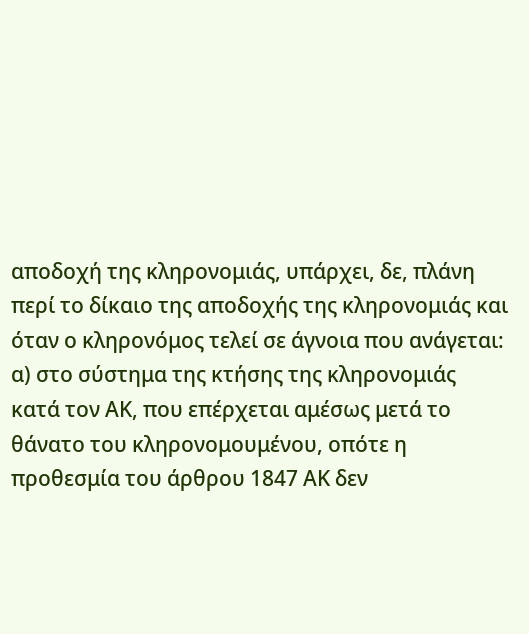αποδοχή της κληρονομιάς, υπάρχει, δε, πλάνη περί το δίκαιο της αποδοχής της κληρονομιάς και όταν ο κληρονόμος τελεί σε άγνοια που ανάγεται: α) στο σύστημα της κτήσης της κληρονομιάς κατά τον ΑΚ, που επέρχεται αμέσως μετά το θάνατο του κληρονομουμένου, οπότε η προθεσμία του άρθρου 1847 ΑΚ δεν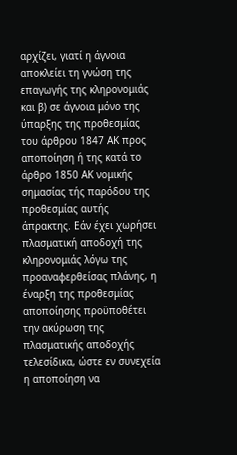αρχίζει, γιατί η άγνοια αποκλείει τη γνώση της επαγωγής της κληρονομιάς και β) σε άγνοια μόνο της ύπαρξης της προθεσμίας του άρθρου 1847 ΑΚ προς αποποίηση ή της κατά το άρθρο 1850 ΑΚ νομικής σημασίας τής παρόδου της προθεσμίας αυτής άπρακτης. Εάν έχει χωρήσει πλασματική αποδοχή της κληρονομιάς λόγω της προαναφερθείσας πλάνης, η έναρξη της προθεσμίας αποποίησης προϋποθέτει την ακύρωση της πλασματικής αποδοχής τελεσίδικα, ώστε εν συνεχεία η αποποίηση να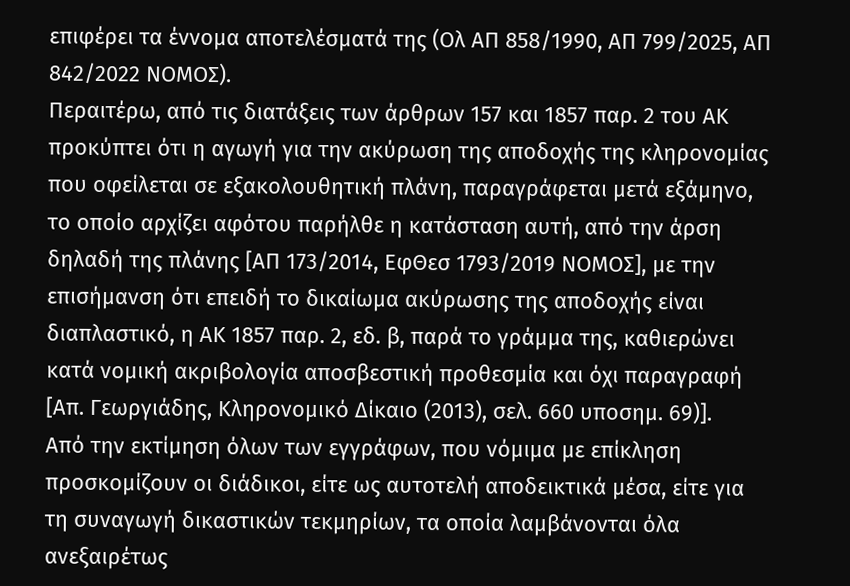επιφέρει τα έννομα αποτελέσματά της (Ολ ΑΠ 858/1990, ΑΠ 799/2025, ΑΠ 842/2022 ΝΟΜΟΣ).
Περαιτέρω, από τις διατάξεις των άρθρων 157 και 1857 παρ. 2 του ΑΚ προκύπτει ότι η αγωγή για την ακύρωση της αποδοχής της κληρονομίας που οφείλεται σε εξακολουθητική πλάνη, παραγράφεται μετά εξάμηνο, το οποίο αρχίζει αφότου παρήλθε η κατάσταση αυτή, από την άρση δηλαδή της πλάνης [ΑΠ 173/2014, ΕφΘεσ 1793/2019 ΝΟΜΟΣ], με την επισήμανση ότι επειδή το δικαίωμα ακύρωσης της αποδοχής είναι διαπλαστικό, η ΑΚ 1857 παρ. 2, εδ. β, παρά το γράμμα της, καθιερώνει κατά νομική ακριβολογία αποσβεστική προθεσμία και όχι παραγραφή [Απ. Γεωργιάδης, Κληρονομικό Δίκαιο (2013), σελ. 660 υποσημ. 69)].
Από την εκτίμηση όλων των εγγράφων, που νόμιμα με επίκληση προσκομίζουν οι διάδικοι, είτε ως αυτοτελή αποδεικτικά μέσα, είτε για τη συναγωγή δικαστικών τεκμηρίων, τα οποία λαμβάνονται όλα ανεξαιρέτως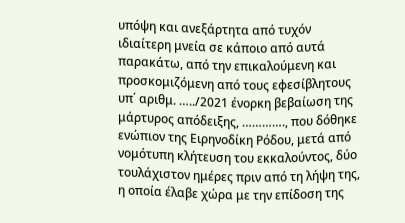υπόψη και ανεξάρτητα από τυχόν ιδιαίτερη μνεία σε κάποιο από αυτά παρακάτω, από την επικαλούμενη και προσκομιζόμενη από τους εφεσίβλητους υπ΄ αριθμ. …../2021 ένορκη βεβαίωση της μάρτυρος απόδειξης, …………., που δόθηκε ενώπιον της Ειρηνοδίκη Ρόδου, μετά από νομότυπη κλήτευση του εκκαλούντος, δύο τουλάχιστον ημέρες πριν από τη λήψη της, η οποία έλαβε χώρα με την επίδοση της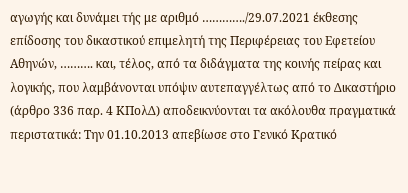αγωγής και δυνάμει τής με αριθμό …………./29.07.2021 έκθεσης επίδοσης του δικαστικού επιμελητή της Περιφέρειας του Εφετείου Αθηνών, ………. και, τέλος, από τα διδάγματα της κοινής πείρας και λογικής, που λαμβάνονται υπόψιν αυτεπαγγέλτως από το Δικαστήριο (άρθρο 336 παρ. 4 ΚΠολΔ) αποδεικνύονται τα ακόλουθα πραγματικά περιστατικά: Την 01.10.2013 απεβίωσε στο Γενικό Κρατικό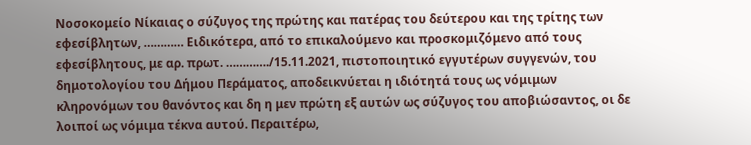Νοσοκομείο Νίκαιας ο σύζυγος της πρώτης και πατέρας του δεύτερου και της τρίτης των εφεσίβλητων, ………… Ειδικότερα, από το επικαλούμενο και προσκομιζόμενο από τους εφεσίβλητους, με αρ. πρωτ. …………./15.11.2021, πιστοποιητικό εγγυτέρων συγγενών, του δημοτολογίου του Δήμου Περάματος, αποδεικνύεται η ιδιότητά τους ως νόμιμων κληρονόμων του θανόντος και δη η μεν πρώτη εξ αυτών ως σύζυγος του αποβιώσαντος, οι δε λοιποί ως νόμιμα τέκνα αυτού. Περαιτέρω,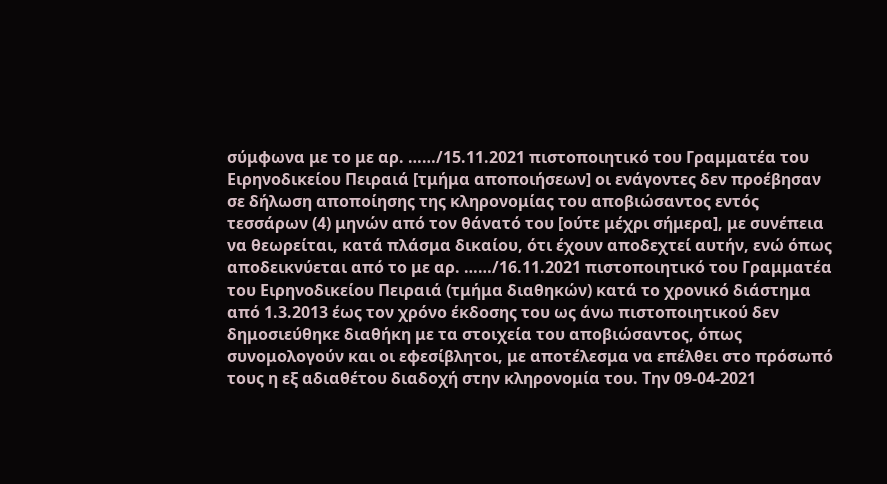σύμφωνα με το με αρ. ……/15.11.2021 πιστοποιητικό του Γραμματέα του Ειρηνοδικείου Πειραιά [τμήμα αποποιήσεων] οι ενάγοντες δεν προέβησαν σε δήλωση αποποίησης της κληρονομίας του αποβιώσαντος εντός τεσσάρων (4) μηνών από τον θάνατό του [ούτε μέχρι σήμερα], με συνέπεια να θεωρείται, κατά πλάσμα δικαίου, ότι έχουν αποδεχτεί αυτήν, ενώ όπως αποδεικνύεται από το με αρ. ……/16.11.2021 πιστοποιητικό του Γραμματέα του Ειρηνοδικείου Πειραιά (τμήμα διαθηκών) κατά το χρονικό διάστημα από 1.3.2013 έως τον χρόνο έκδοσης του ως άνω πιστοποιητικού δεν δημοσιεύθηκε διαθήκη με τα στοιχεία του αποβιώσαντος, όπως συνομολογούν και οι εφεσίβλητοι, με αποτέλεσμα να επέλθει στο πρόσωπό τους η εξ αδιαθέτου διαδοχή στην κληρονομία του. Την 09-04-2021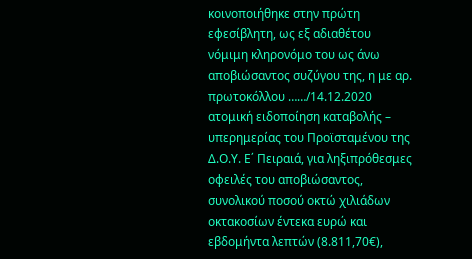κοινοποιήθηκε στην πρώτη εφεσίβλητη, ως εξ αδιαθέτου νόμιμη κληρονόμο του ως άνω αποβιώσαντος συζύγου της, η με αρ. πρωτοκόλλου ……/14.12.2020 ατομική ειδοποίηση καταβολής – υπερημερίας του Προϊσταμένου της Δ.Ο.Υ. Ε΄ Πειραιά, για ληξιπρόθεσμες οφειλές του αποβιώσαντος, συνολικού ποσού οκτώ χιλιάδων οκτακοσίων έντεκα ευρώ και εβδομήντα λεπτών (8.811,70€),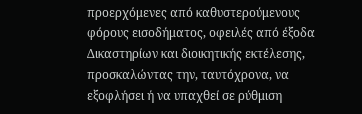προερχόμενες από καθυστερούμενους φόρους εισοδήματος, οφειλές από έξοδα Δικαστηρίων και διοικητικής εκτέλεσης, προσκαλώντας την, ταυτόχρονα, να εξοφλήσει ή να υπαχθεί σε ρύθμιση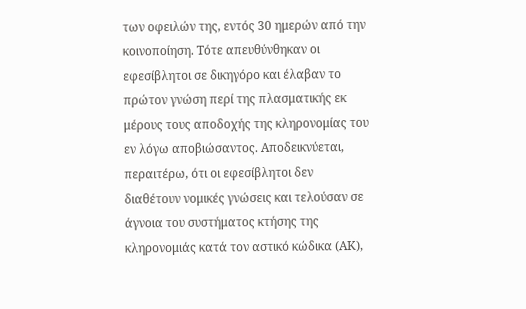των οφειλών της, εντός 30 ημερών από την κοινοποίηση. Τότε απευθύνθηκαν οι εφεσίβλητοι σε δικηγόρο και έλαβαν το πρώτον γνώση περί της πλασματικής εκ μέρους τους αποδοχής της κληρονομίας του εν λόγω αποβιώσαντος. Αποδεικνύεται, περαιτέρω, ότι οι εφεσίβλητοι δεν διαθέτουν νομικές γνώσεις και τελούσαν σε άγνοια του συστήματος κτήσης της κληρονομιάς κατά τον αστικό κώδικα (ΑΚ),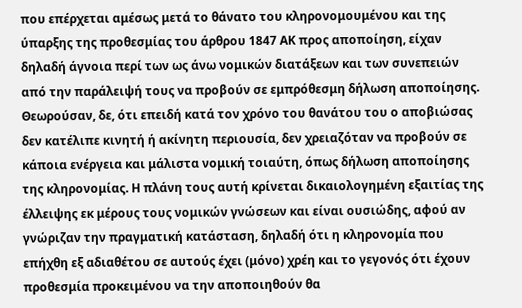που επέρχεται αμέσως μετά το θάνατο του κληρονομουμένου και της ύπαρξης της προθεσμίας του άρθρου 1847 ΑΚ προς αποποίηση, είχαν δηλαδή άγνοια περί των ως άνω νομικών διατάξεων και των συνεπειών από την παράλειψή τους να προβούν σε εμπρόθεσμη δήλωση αποποίησης. Θεωρούσαν, δε, ότι επειδή κατά τον χρόνο του θανάτου του ο αποβιώσας δεν κατέλιπε κινητή ή ακίνητη περιουσία, δεν χρειαζόταν να προβούν σε κάποια ενέργεια και μάλιστα νομική τοιαύτη, όπως δήλωση αποποίησης της κληρονομίας. Η πλάνη τους αυτή κρίνεται δικαιολογημένη εξαιτίας της έλλειψης εκ μέρους τους νομικών γνώσεων και είναι ουσιώδης, αφού αν γνώριζαν την πραγματική κατάσταση, δηλαδή ότι η κληρονομία που επήχθη εξ αδιαθέτου σε αυτούς έχει (μόνο) χρέη και το γεγονός ότι έχουν προθεσμία προκειμένου να την αποποιηθούν θα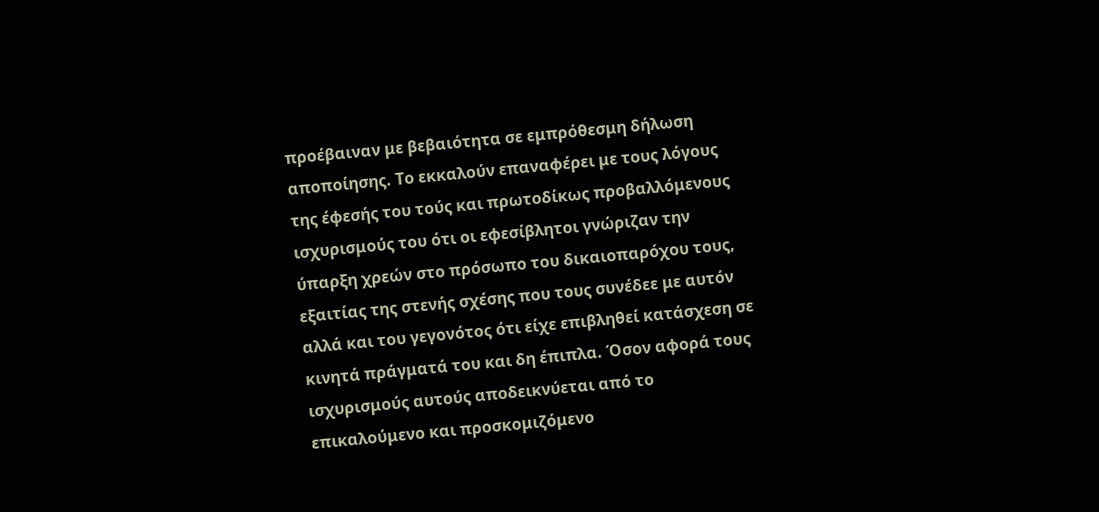προέβαιναν με βεβαιότητα σε εμπρόθεσμη δήλωση αποποίησης. Το εκκαλούν επαναφέρει με τους λόγους της έφεσής του τούς και πρωτοδίκως προβαλλόμενους ισχυρισμούς του ότι οι εφεσίβλητοι γνώριζαν την ύπαρξη χρεών στο πρόσωπο του δικαιοπαρόχου τους, εξαιτίας της στενής σχέσης που τους συνέδεε με αυτόν αλλά και του γεγονότος ότι είχε επιβληθεί κατάσχεση σε κινητά πράγματά του και δη έπιπλα. Όσον αφορά τους ισχυρισμούς αυτούς αποδεικνύεται από το επικαλούμενο και προσκομιζόμενο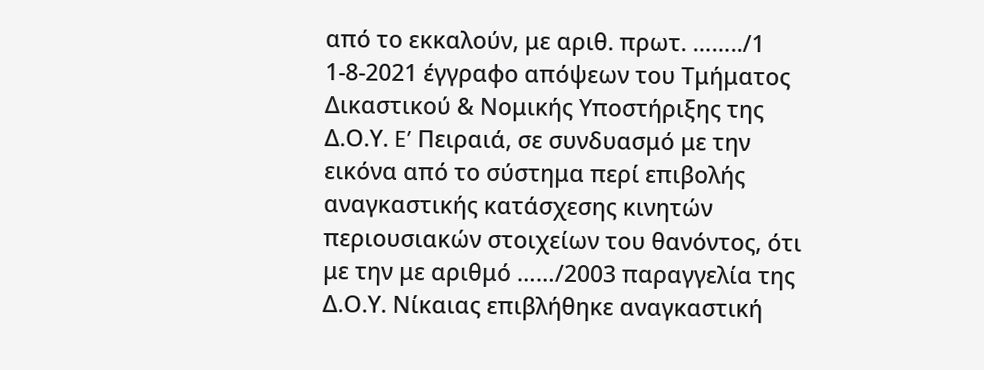από το εκκαλούν, με αριθ. πρωτ. ……../1 1-8-2021 έγγραφο απόψεων του Τμήματος Δικαστικού & Νομικής Υποστήριξης της Δ.Ο.Υ. E’ Πειραιά, σε συνδυασμό με την εικόνα από το σύστημα περί επιβολής αναγκαστικής κατάσχεσης κινητών περιουσιακών στοιχείων του θανόντος, ότι με την με αριθμό ……/2003 παραγγελία της Δ.Ο.Υ. Νίκαιας επιβλήθηκε αναγκαστική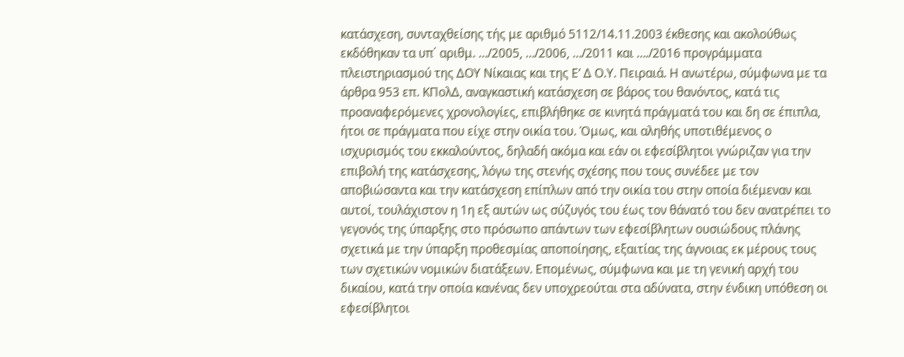κατάσχεση, συνταχθείσης τής με αριθμό 5112/14.11.2003 έκθεσης και ακολούθως εκδόθηκαν τα υπ΄ αριθμ. …/2005, …/2006, …/2011 και …./2016 προγράμματα πλειστηριασμού της ΔΟΥ Νίκαιας και της Ε’ Δ Ο.Υ. Πειραιά. Η ανωτέρω, σύμφωνα με τα άρθρα 953 επ. ΚΠολΔ, αναγκαστική κατάσχεση σε βάρος του θανόντος, κατά τις προαναφερόμενες χρονολογίες, επιβλήθηκε σε κινητά πράγματά του και δη σε έπιπλα, ήτοι σε πράγματα που είχε στην οικία του. Όμως, και αληθής υποτιθέμενος ο ισχυρισμός του εκκαλούντος, δηλαδή ακόμα και εάν οι εφεσίβλητοι γνώριζαν για την επιβολή της κατάσχεσης, λόγω της στενής σχέσης που τους συνέδεε με τον αποβιώσαντα και την κατάσχεση επίπλων από την οικία του στην οποία διέμεναν και αυτοί, τουλάχιστον η 1η εξ αυτών ως σύζυγός του έως τον θάνατό του δεν ανατρέπει το γεγονός της ύπαρξης στο πρόσωπο απάντων των εφεσίβλητων ουσιώδους πλάνης σχετικά με την ύπαρξη προθεσμίας αποποίησης, εξαιτίας της άγνοιας εκ μέρους τους των σχετικών νομικών διατάξεων. Επομένως, σύμφωνα και με τη γενική αρχή του δικαίου, κατά την οποία κανένας δεν υποχρεούται στα αδύνατα, στην ένδικη υπόθεση οι εφεσίβλητοι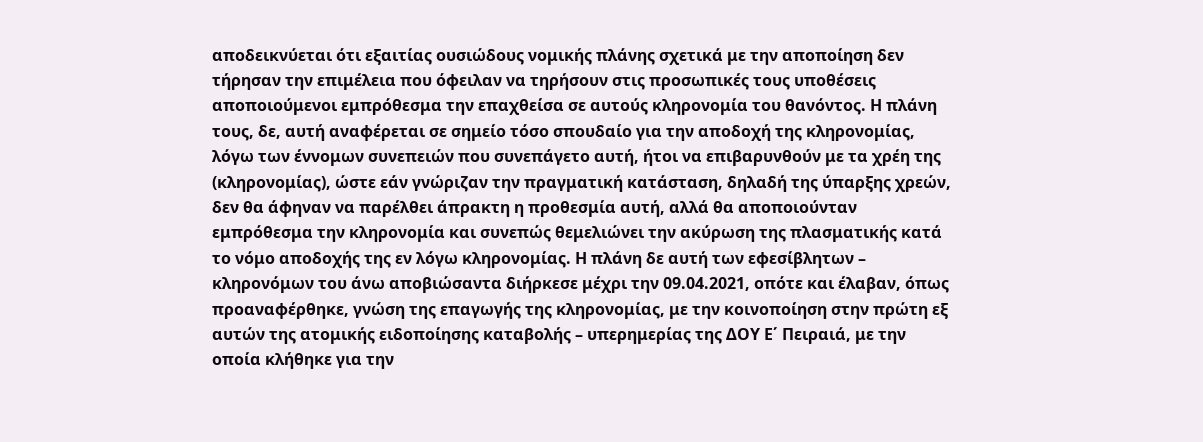αποδεικνύεται ότι εξαιτίας ουσιώδους νομικής πλάνης σχετικά με την αποποίηση δεν τήρησαν την επιμέλεια που όφειλαν να τηρήσουν στις προσωπικές τους υποθέσεις αποποιούμενοι εμπρόθεσμα την επαχθείσα σε αυτούς κληρονομία του θανόντος. Η πλάνη τους, δε, αυτή αναφέρεται σε σημείο τόσο σπουδαίο για την αποδοχή της κληρονομίας, λόγω των έννομων συνεπειών που συνεπάγετο αυτή, ήτοι να επιβαρυνθούν με τα χρέη της (κληρονομίας), ώστε εάν γνώριζαν την πραγματική κατάσταση, δηλαδή της ύπαρξης χρεών, δεν θα άφηναν να παρέλθει άπρακτη η προθεσμία αυτή, αλλά θα αποποιούνταν εμπρόθεσμα την κληρονομία και συνεπώς θεμελιώνει την ακύρωση της πλασματικής κατά το νόμο αποδοχής της εν λόγω κληρονομίας. Η πλάνη δε αυτή των εφεσίβλητων – κληρονόμων του άνω αποβιώσαντα διήρκεσε μέχρι την 09.04.2021, οπότε και έλαβαν, όπως προαναφέρθηκε, γνώση της επαγωγής της κληρονομίας, με την κοινοποίηση στην πρώτη εξ αυτών της ατομικής ειδοποίησης καταβολής – υπερημερίας της ΔΟΥ Ε΄ Πειραιά, με την οποία κλήθηκε για την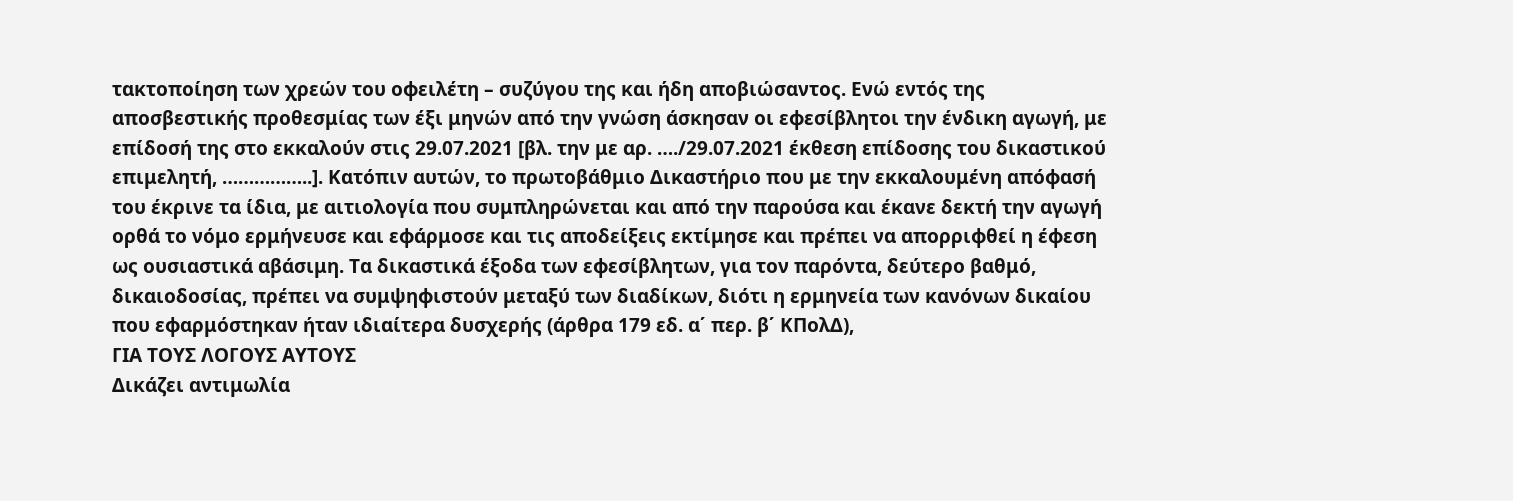τακτοποίηση των χρεών του οφειλέτη – συζύγου της και ήδη αποβιώσαντος. Ενώ εντός της αποσβεστικής προθεσμίας των έξι μηνών από την γνώση άσκησαν οι εφεσίβλητοι την ένδικη αγωγή, με επίδοσή της στο εκκαλούν στις 29.07.2021 [βλ. την με αρ. …./29.07.2021 έκθεση επίδοσης του δικαστικού επιμελητή, ……………..]. Κατόπιν αυτών, το πρωτοβάθμιο Δικαστήριο που με την εκκαλουμένη απόφασή του έκρινε τα ίδια, με αιτιολογία που συμπληρώνεται και από την παρούσα και έκανε δεκτή την αγωγή ορθά το νόμο ερμήνευσε και εφάρμοσε και τις αποδείξεις εκτίμησε και πρέπει να απορριφθεί η έφεση ως ουσιαστικά αβάσιμη. Τα δικαστικά έξοδα των εφεσίβλητων, για τον παρόντα, δεύτερο βαθμό, δικαιοδοσίας, πρέπει να συμψηφιστούν μεταξύ των διαδίκων, διότι η ερμηνεία των κανόνων δικαίου που εφαρμόστηκαν ήταν ιδιαίτερα δυσχερής (άρθρα 179 εδ. α΄ περ. β΄ ΚΠολΔ),
ΓΙΑ ΤΟΥΣ ΛΟΓΟΥΣ ΑΥΤΟΥΣ
Δικάζει αντιμωλία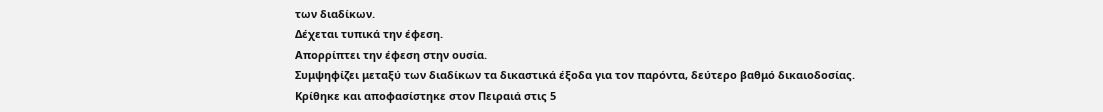των διαδίκων.
Δέχεται τυπικά την έφεση.
Απορρίπτει την έφεση στην ουσία.
Συμψηφίζει μεταξύ των διαδίκων τα δικαστικά έξοδα για τον παρόντα, δεύτερο βαθμό δικαιοδοσίας.
Κρίθηκε και αποφασίστηκε στον Πειραιά στις 5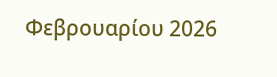Φεβρουαρίου 2026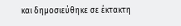και δημοσιεύθηκε σε έκτακτη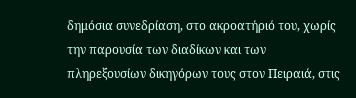δημόσια συνεδρίαση, στο ακροατήριό του, χωρίς την παρουσία των διαδίκων και των πληρεξουσίων δικηγόρων τους στον Πειραιά, στις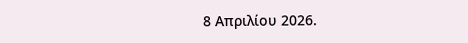8 Απριλίου 2026.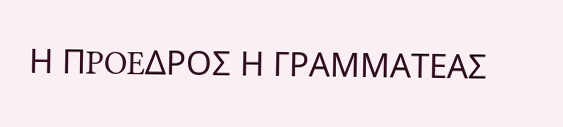Η ΠPOEΔPOΣ Η ΓΡΑΜΜΑΤΕΑΣ